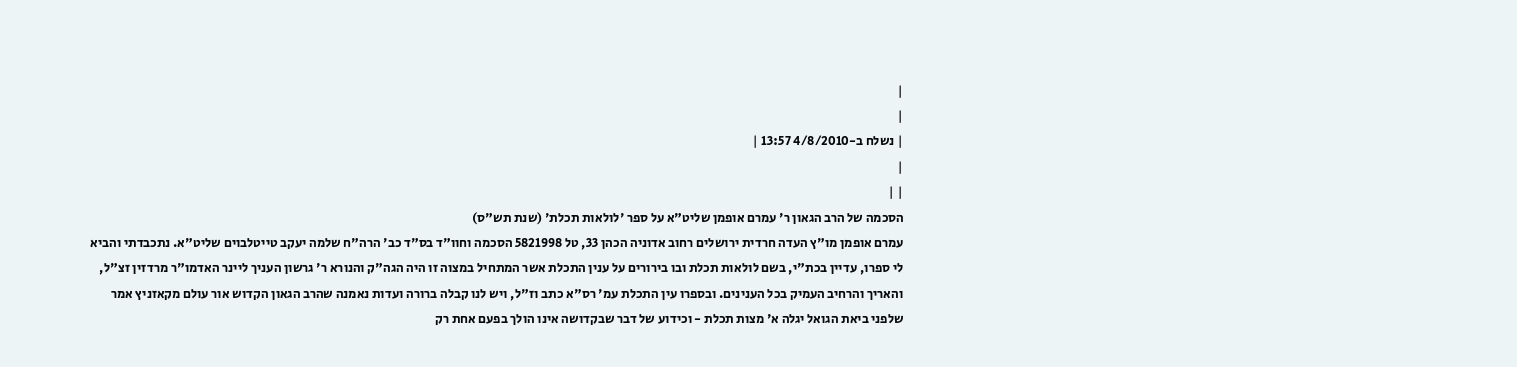|
|
| נשלח ב-4/8/2010 13:57 |
|
| |
הסכמה של הרב הגאון ר' עמרם אופמן שליט"א על ספר 'לולאות תכלת' (שנת תש"ס)
עמרם אופמן מו"ץ העדה חרדית ירושלים רחוב אדוניה הכהן 33, טל 5821998 הסכמה וחוו"ד בס"ד כב' הרה"ח שלמה יעקב טייטלבוים שליט"א. נתכבדתי והביא לי ספרו, עדיין בכת"י, בשם לולאות תכלת ובו בירורים על ענין התכלת אשר המתחיל במצוה זו היה הגה"ק והנורא ר' גרשון העניך ליינר האדמו"ר מרדזין זצ"ל, והאריך והרחיב העמיק בכל הענינים. ובספרו עין התכלת עמ' רס"א כתב וז"ל, ויש לנו קבלה ברורה ועדות נאמנה שהרב הגאון הקדוש אור עולם מקאזניץ אמר שלפני ביאת הגואל יגלה א' מצות תכלת - וכידוע של דבר שבקדושה אינו הולך בפעם אחת רק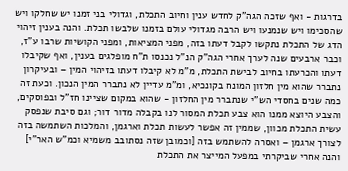בדרגות - ואף שזכה הגה"ק לחדש ענין וחיוב התכלת, וגדולי בני זמנו יש שחלקו ויש שהסכימו ויש שנמנעו ויש הרבה מגדולי עולם בזמנו שלבשו תכלת. והנה בענין זיהוי הדג של התכלת נתקשו לקבל דעתו בזה, מפני המציאות, ומפני הקושיות שרבו ע"ז, וכבר ארבעים שנה לערך אחרי הגה"ק הנ"ל נכנסו ת"ח מופלגים בענין, ואף שקיבלו דעתו והכרעתו בחיוב לבישת התכלת, מ"מ לא קיבלו דעתו בזיהוי המין – ובעיקרון נתברר שהוא מין חלזון המונח בקונכיא, ומ"מ עדיין לא נתברר המין הנכון. וכעת זה כמה שנים בחסדי הש"י שנתברר מין החלזון - שהוא במקום שציינו חז"ל ובפוסקים, והצבע היוצא ממנו הוא צבע תכלת המסור לנו בקבלה מדור דור; וגם סיבת שנפסק עשית התכלת מכוון, שממין זה אפשר לעשות תכלת וארגמן, והמלכות השתמשה בזה לצורך ארגמן – ואסרה להשתמש בזה [וכמובן שזה נסתובב משמיא וכמ"ש האר"י] והנה אחרי שביקרתי במפעל המייצר את התכלת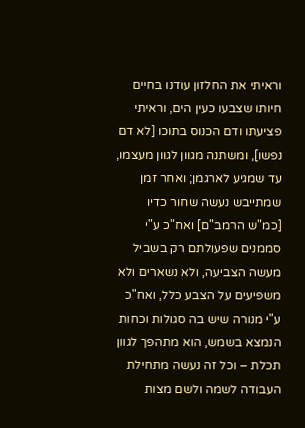וראיתי את החלזון עודנו בחיים חיותו שצבעו כעין הים, וראיתי פציעתו ודם הכנוס בתוכו [לא דם נפשו], ומשתנה מגוון לגוון מעצמו, עד שמגיע לארגמן; ואחר זמן שמתייבש נעשה שחור כדיו [כמ"ש הרמב"ם] ואח"כ ע"י סממנים שפעולתם רק בשביל מעשה הצביעה, ולא נשארים ולא משפיעים על הצבע כלל, ואח"כ ע"י מנורה שיש בה סגולות וכחות הנמצא בשמש, הוא מתהפך לגוון תכלת – וכל זה נעשה מתחילת העבודה לשמה ולשם מצות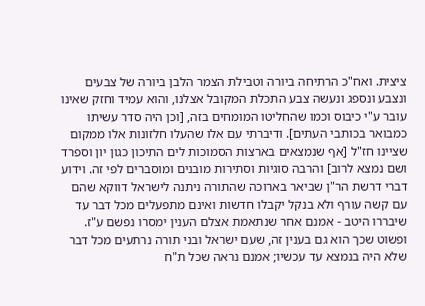ציצית. ואח"כ הרתיחה ביורה וטבילת הצמר הלבן ביורה של צבעים ונצבע ונספג ונעשה צבע התכלת המקובל אצלנו, והוא עמיד וחזק שאינו עובר ע"י כיבוס וכמו שהחליטו המומחים בזה, [וכן היה סדר עשיתו כמבואר בכותבי העתים]. ודיברתי עם אלו שהעלו חלזונות אלו ממקום שציינו חז"ל [אף שנמצאים בארצות הסמוכות לים התיכון כגון יון וספרד ושם נמצא לרוב] והרבה סוגיות וסתירות מובנים ומוסברים לפי זה. וידוע דברי דרשת הר"ן שביאר בארוכה שהתורה ניתנה לישראל דווקא שהם עם קשה עורף ולא בנקל יקבלו חדשות ואינם מתפעלים מכל דבר עד שיבררו היטב - אמנם אחר שנתאמת אצלם הענין ימסרו נפשם ע"ז. ופשוט שכך הוא גם בענין זה, שעם ישראל ובני תורה נרתעים מכל דבר שלא היה בנמצא עד עכשיו; אמנם נראה שכל ת"ח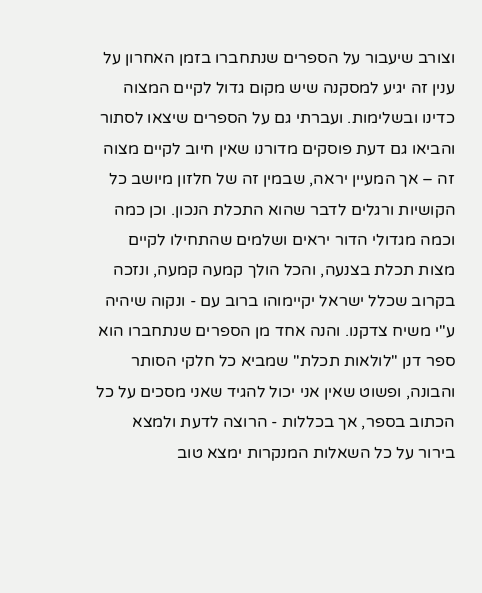וצורב שיעבור על הספרים שנתחברו בזמן האחרון על ענין זה יגיע למסקנה שיש מקום גדול לקיים המצוה כדינו ובשלימות. ועברתי גם על הספרים שיצאו לסתור והביאו גם דעת פוסקים מדורנו שאין חיוב לקיים מצוה זה – אך המעיין יראה, שבמין זה של חלזון מיושב כל הקושיות ורגלים לדבר שהוא התכלת הנכון. וכן כמה וכמה מגדולי הדור יראים ושלמים שהתחילו לקיים מצות תכלת בצנעה, והכל הולך קמעה קמעה, ונזכה בקרוב שכלל ישראל יקיימוהו ברוב עם - ונקוה שיהיה ע"י משיח צדקנו. והנה אחד מן הספרים שנתחברו הוא ספר דנן "לולאות תכלת" שמביא כל חלקי הסותר והבונה, ופשוט שאין אני יכול להגיד שאני מסכים על כל הכתוב בספר, אך בכללות - הרוצה לדעת ולמצא בירור על כל השאלות המנקרות ימצא טוב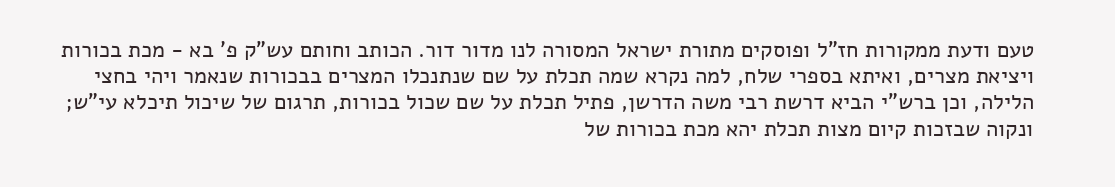טעם ודעת ממקורות חז"ל ופוסקים מתורת ישראל המסורה לנו מדור דור. הכותב וחותם עש"ק פ' בא - מכת בכורות ויציאת מצרים, ואיתא בספרי שלח, למה נקרא שמה תכלת על שם שנתנכלו המצרים בבכורות שנאמר ויהי בחצי הלילה, וכן ברש"י הביא דרשת רבי משה הדרשן, פתיל תכלת על שם שכול בכורות, תרגום של שיכול תיכלא עי"ש; ונקוה שבזכות קיום מצות תכלת יהא מכת בכורות של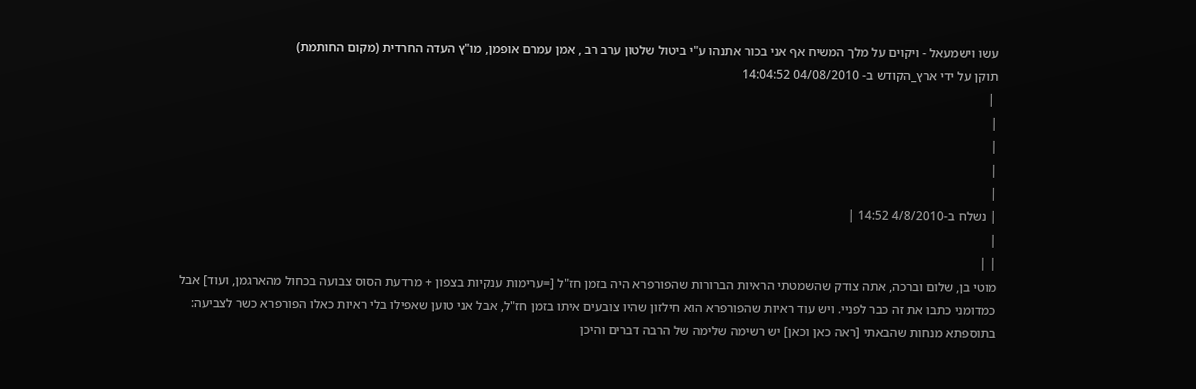עשו וישמעאל - ויקוים על מלך המשיח אף אני בכור אתנהו ע"י ביטול שלטון ערב רב , אמן עמרם אופמן, מו"ץ העדה החרדית (מקום החותמת)
תוקן על ידי ארץ_הקודש ב- 04/08/2010 14:04:52
 |
|
|
|
|
| נשלח ב-4/8/2010 14:52 |
|
| |
מוטי בן, שלום וברכה, אתה צודק שהשמטתי הראיות הברורות שהפורפרא היה בזמן חז"ל [=ערימות ענקיות בצפון + מרדעת הסוס צבועה בכחול מהארגמן, ועוד] אבל כמדומני כתבו את זה כבר לפניי. ויש עוד ראיות שהפורפרא הוא חילזון שהיו צובעים איתו בזמן חז"ל, אבל אני טוען שאפילו בלי ראיות כאלו הפורפרא כשר לצביעה: בתוספתא מנחות שהבאתי [ראה כאן וכאן] יש רשימה שלימה של הרבה דברים והיכן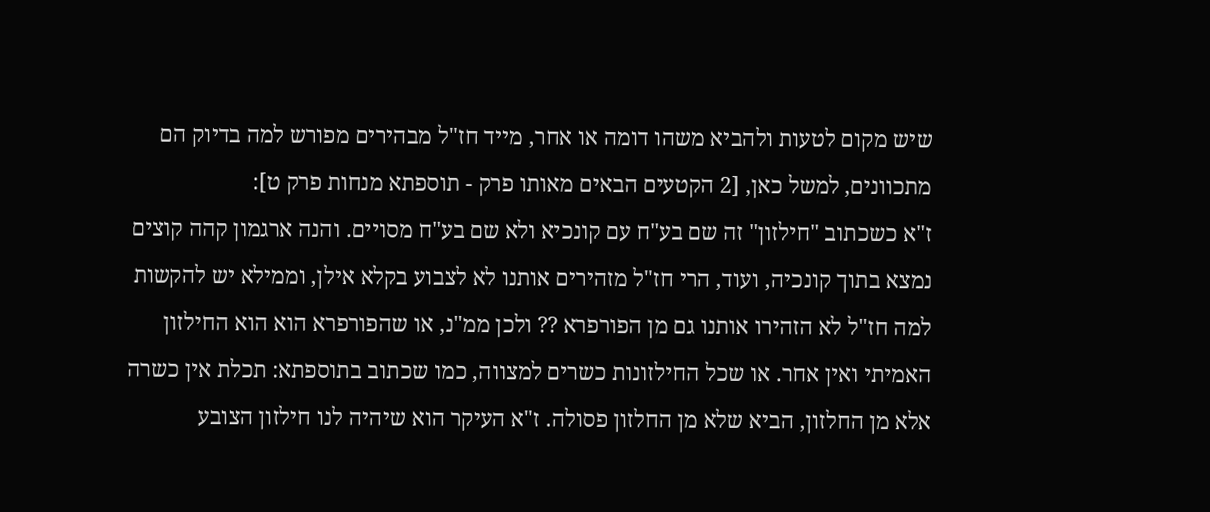שיש מקום לטעות ולהביא משהו דומה או אחר, מייד חז"ל מבהירים מפורש למה בדיוק הם מתכוונים, למשל כאן, [2 הקטעים הבאים מאותו פרק - תוספתא מנחות פרק ט]:
ז"א כשכתוב "חילזון" זה שם בע"ח עם קונכיא ולא שם בע"ח מסויים. והנה ארגמון קהה קוצים נמצא בתוך קונכיה, ועוד, הרי חז"ל מזהירים אותנו לא לצבוע בקלא אילן, וממילא יש להקשות למה חז"ל לא הזהירו אותנו גם מן הפורפרא ?? ולכן ממ"נ, או שהפורפרא הוא הוא החילזון האמיתי ואין אחר. או שכל החילזונות כשרים למצווה, כמו שכתוב בתוספתא: תכלת אין כשרה אלא מן החלזון, הביא שלא מן החלזון פסולה. ז"א העיקר הוא שיהיה לנו חילזון הצובע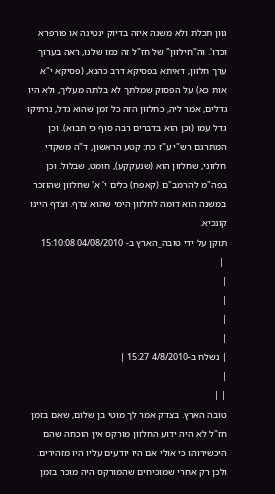גוון תכלת ולא משנה איזה בדיוק ינטינה או פורפרא וכדו'. וה"חילזון" של חז"ל זה כמו שלנו, ראה בערוך ערך חלזון, דאיתא בפסיקא דרב כהנא, (פסיקא י"א אות כא) על הפסוק שמלתך לא בלתה מעליך, ולא היו גדלים, אמר ליה, כחלזון הזה כל זמן שהוא גדל, נרתיקו גדל עמו (וכן הוא בדברים רבה סוף כי תבוא). וכן המתרגם רש"י ע"ז כח: קטע הראשון, ד"ה משקדי חלזוני, שחלזון הוא (שנעקקע), חומט, שבלול. וכן בפה"מ להרמב"ם (קאפח) כלים י' א' שחלזון שהוזכר במשנה הוא דומה לחלזון הימי שהוא צדף. וצדף היינו קונכיא.
תוקן על ידי טובה_הארץ ב- 04/08/2010 15:10:08
 |
|
|
|
|
| נשלח ב-4/8/2010 15:27 |
|
| |
טובה הארץ. בצדק אמר לך מוטי בן שלום, שאם בזמן חז"ל לא היה ידוע החלזון מורקס אין הוכחה שהם היכשירוהו כי אולי אם היו יודעים עליו היו מזהירים. ולכן רק אחרי שמוכיחים שהמורקס היה מוכר בזמן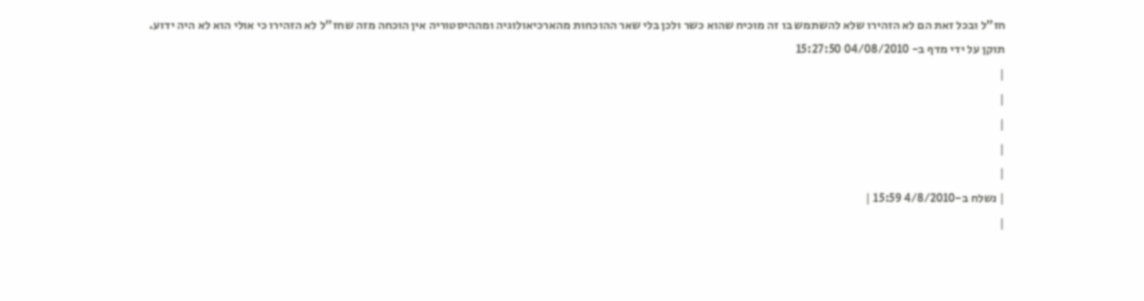חז"ל ובכל זאת הם לא הזהירו שלא להשתמש בו זה מוכיח שהוא כשר ולכן בלי שאר ההוכחות מהארכיאולוגיה ומההיסטוריה אין הוכחה מזה שחז"ל לא הזהירו כי אולי הוא לא היה ידוע.
תוקן על ידי מדף ב- 04/08/2010 15:27:50
|
|
|
|
|
| נשלח ב-4/8/2010 15:59 |
|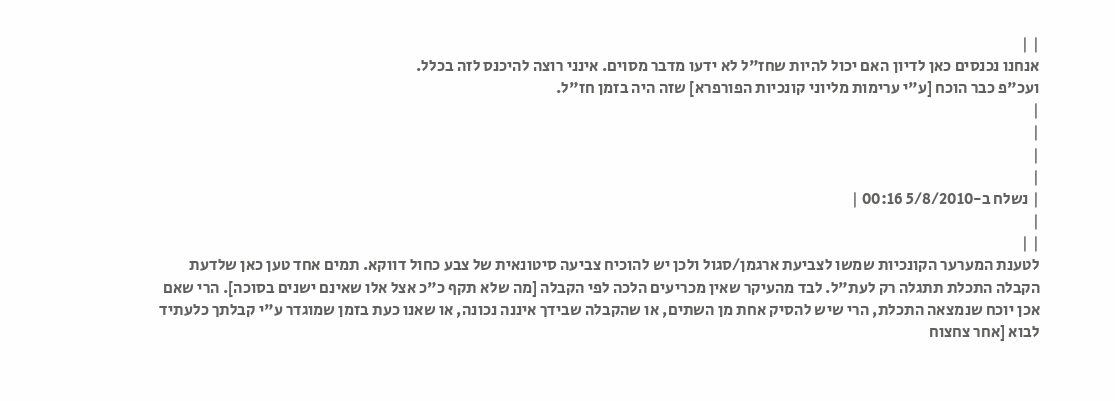| |
אנחנו נכנסים כאן לדיון האם יכול להיות שחז"ל לא ידעו מדבר מסוים. אינני רוצה להיכנס לזה בכלל.
ועכ"פ כבר הוכח [ע"י ערימות מליוני קונכיות הפורפרא] שזה היה בזמן חז"ל.
|
|
|
|
| נשלח ב-5/8/2010 00:16 |
|
| |
לטענת המערער הקונכיות שמשו לצביעת ארגמן/סגול ולכן יש להוכיח צביעה סיטונאית של צבע כחול דווקא. תמים אחד טען כאן שלדעת הקבלה התכלת תתגלה רק לעת"ל. לבד מהעיקר שאין מכריעים הלכה לפי הקבלה [מה שלא תקף כ"כ אצל אלו שאינם ישנים בסוכה]. הרי שאם אכן יוכח שנמצאה התכלת, הרי שיש להסיק אחת מן השתים, או שהקבלה שבידך איננה נכונה, או שאנו כעת בזמן שמוגדר ע"י קבלתך כלעתיד לבוא [אחר צחצוח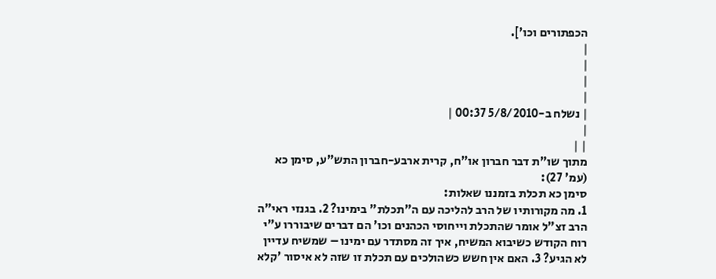הכפתורים וכו'].
|
|
|
|
| נשלח ב-5/8/2010 00:37 |
|
| |
מתוך שו"ת דבר חברון או"ח, קרית ארבע-חברון התש"ע, סימן כא (עמ' 27):
סימן כא תכלת בזמננו שאלות:
1. מה מקורותיו של הרב להליכה עם ה"תכלת" בימינו? 2. בגנזי ראי"ה הרב זצ"ל אומר שהתכלת וייחוסי הכהנים וכו' הם דברים שיבוררו ע"י רוח הקודש כשיבוא המשיח, איך זה מסתדר עם ימינו – שמשיח עדיין לא הגיע? 3. האם אין חשש כשהולכים עם תכלת זו שזה לא איסור 'קלא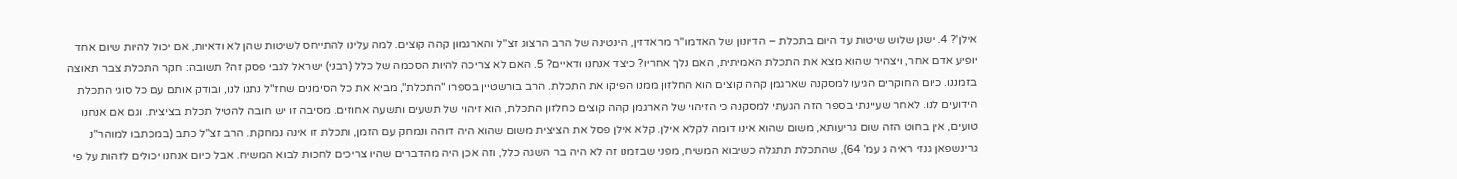אילן'? 4. ישנן שלוש שיטות עד היום בתכלת – הדיונון של האדמו"ר מראדזין, הינטינה של הרב הרצוג זצ"ל והארגמון קהה קוצים. למה עלינו להתייחס לשיטות שהן לא ודאיות, אם יכול להיות שיום אחד יופיע אדם אחר, ויצהיר שהוא מצא את התכלת האמיתית, האם נלך אחריו? כיצד אנחנו ודאיים? 5. האם לא צריכה להיות הסכמה של כלל (רבני) ישראל לגבי פסק זה? תשובה: חקר התכלת צבר תאוצה בזמננו. כיום החוקרים הגיעו למסקנה שארגמן קהה קוצים הוא החלזון ממנו הפיקו את התכלת. הרב בורשטיין בספרו "התכלת", מביא את כל הסימנים שחז"ל נתנו לנו, ובודק אותם עם כל סוגי התכלת הידועים לנו. לאחר שעיינתי בספר הזה הגעתי למסקנה כי הזיהוי של הארגמן קהה קוצים כחלזון התכלת, הוא זיהוי של תשעים ותשעה אחוזים. מסיבה זו יש חובה להטיל תכלת בציצית. וגם אם אנחנו טועים, אין בחוט הזה שום גריעותא, משום שהוא אינו דומה לקלא אילן. קלא אילן פסל את הציצית משום שהוא היה דוהה ונמחק עם הזמן, ותכלת זו אינה נמחקת. הרב זצ"ל כתב (במכתבו למוהר"נ גרינשפאן גנזי ראיה ג עמ' 64), שהתכלת תתגלה כשיבוא המשיח, מפני שבזמנו זה לא היה בר השגה כלל, וזה אכן היה מהדברים שהיו צריכים לחכות לבוא המשיח. אבל כיום אנחנו יכולים לזהות על פי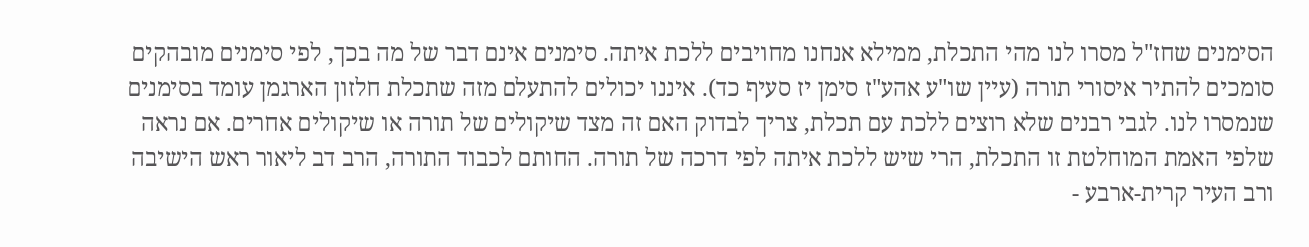הסימנים שחז"ל מסרו לנו מהי התכלת, ממילא אנחנו מחויבים ללכת איתה. סימנים אינם דבר של מה בכך, לפי סימנים מובהקים סומכים להתיר איסורי תורה (עיין שו"ע אהע"ז סימן יז סעיף כד). איננו יכולים להתעלם מזה שתכלת חלזון הארגמן עומד בסימנים שנמסרו לנו. לגבי רבנים שלא רוצים ללכת עם תכלת, צריך לבדוק האם זה מצד שיקולים של תורה או שיקולים אחרים. אם נראה שלפי האמת המוחלטת זו התכלת, הרי שיש ללכת איתה לפי דרכה של תורה. החותם לכבוד התורה, הרב דב ליאור ראש הישיבה ורב העיר קרית-ארבע -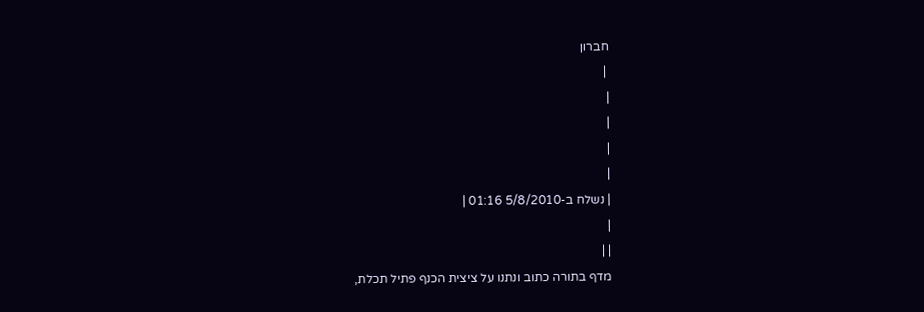חברון
 |
|
|
|
|
| נשלח ב-5/8/2010 01:16 |
|
| |
מדף בתורה כתוב ונתנו על ציצית הכנף פתיל תכלת,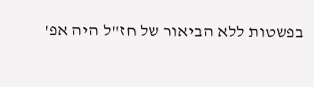בפשטות ללא הביאור של חז"ל היה אפ'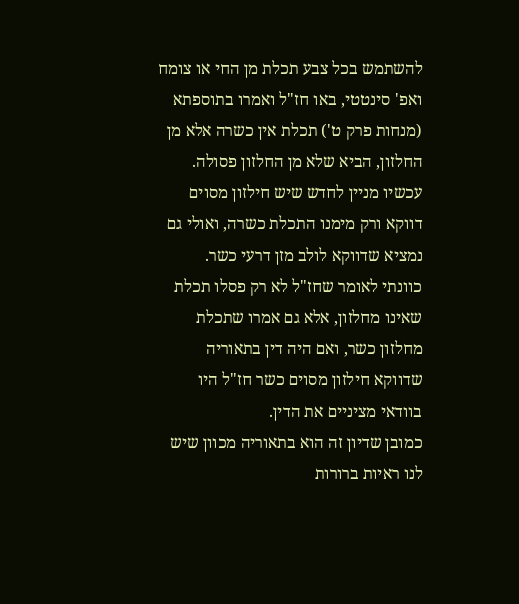להשתמש בכל צבע תכלת מן החי או צומח ואפ' סינטטי, באו חז"ל ואמרו בתוספתא (מנחות פרק ט') תכלת אין כשרה אלא מן החלזון, הביא שלא מן החלזון פסולה.
עכשיו מניין לחדש שיש חילזון מסוים דווקא ורק מימנו התכלת כשרה, ואולי גם נמציא שדווקא לולב מזן דרעי כשר.
כוונתי לאומר שחז"ל לא רק פסלו תכלת שאינו מחלזון, אלא גם אמרו שתכלת מחלזון כשר, ואם היה דין בתאוריה שדווקא חילזון מסוים כשר חז"ל היו בוודאי מציניים את הדין.
כמובן שדיון זה הוא בתאוריה מכוון שיש לנו ראיות ברורות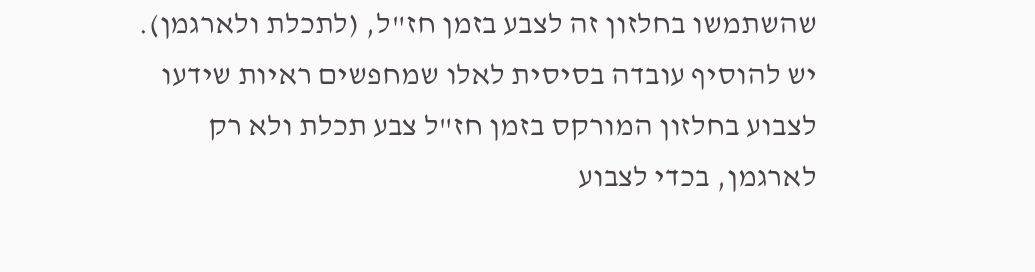שהשתמשו בחלזון זה לצבע בזמן חז"ל, (לתכלת ולארגמן).
יש להוסיף עובדה בסיסית לאלו שמחפשים ראיות שידעו לצבוע בחלזון המורקס בזמן חז"ל צבע תכלת ולא רק לארגמן, בכדי לצבוע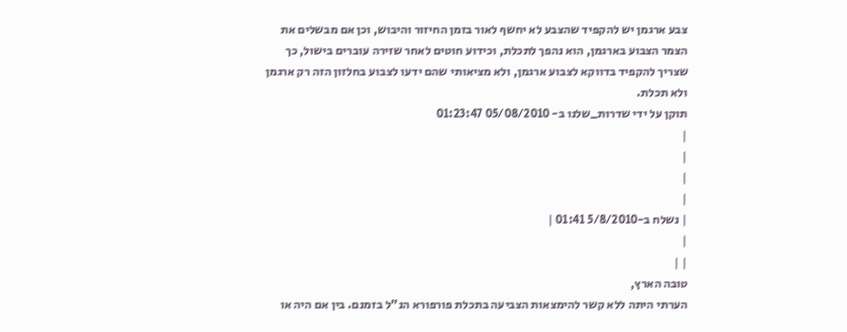צבע ארגמן יש להקפיד שהצבע לא יחשף לאור בזמן החיזור והיבוש, וכן אם מבשלים את הצמר הצבוע בארגמן, הוא נהפך לתכלת, וכידוע חוטים לאחר שזירה עוברים בישול, כך שצריך להקפיד בדווקא לצבוע ארגמן, ולא מציאותי שהם ידעו לצבוע בחלזון הזה רק ארגמן ולא תכלת.
תוקן על ידי שדרות_שלנו ב- 05/08/2010 01:23:47
|
|
|
|
| נשלח ב-5/8/2010 01:41 |
|
| |
טובה הארץ,
הערתי היתה ללא קשר להימצאות הצביעה בתכלת פורפורא הנ"ל בזמנם. בין אם היה או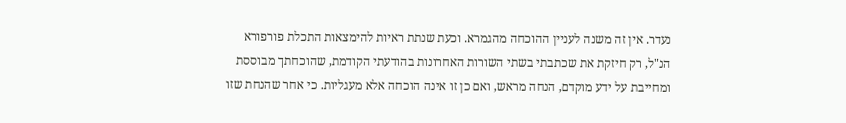נעדר. אין זה משנה לעניין ההוכחה מהגמרא. וכעת שנתת ראיות להימצאות התכלת פורפורא הנ"ל, רק חיזקת את שכתבתי בשתי השורות האחרונות בהודעתי הקודמת, שהוכחתך מבוססת ומחייבת על ידע מוקדם, הנחה מראש, ואם כן זו אינה הוכחה אלא מעגליות. כי אחר שהנחת שזו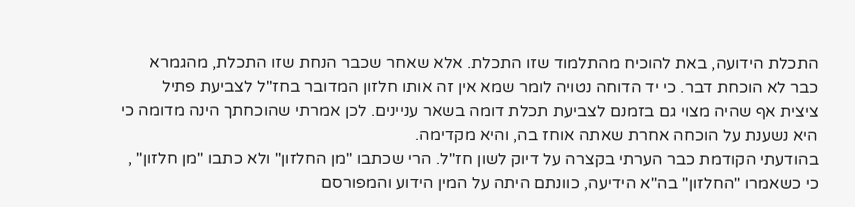התכלת הידועה, באת להוכיח מהתלמוד שזו התכלת. אלא שאחר שכבר הנחת שזו התכלת, מהגמרא כבר לא הוכחת דבר. כי יד הדוחה נטויה לומר שמא אין זה אותו חלזון המדובר בחז"ל לצביעת פתיל ציצית אף שהיה מצוי גם בזמנם לצביעת תכלת דומה בשאר עניינים. לכן אמרתי שהוכחתך הינה מדומה כי היא נשענת על הוכחה אחרת שאתה אוחז בה, והיא מקדימה.
בהודעתי הקודמת כבר הערתי בקצרה על דיוק לשון חז"ל. הרי שכתבו "מן החלזון" ולא כתבו "מן חלזון" , כי כשאמרו "החלזון" בה"א הידיעה, כוונתם היתה על המין הידוע והמפורסם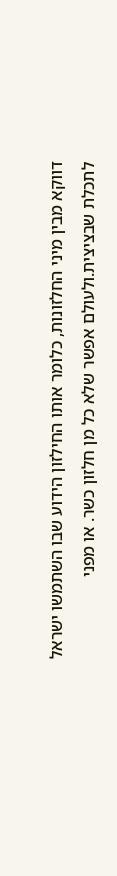דווקא מבין מיני החלזונות, כלומר אותו החילזון הידוע שבו השתמשו ישראל לתכלת שבציצית.ולעולם אפשר שלא כל מן חלזון כשר. או מפני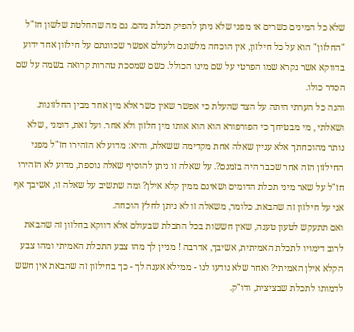שלא כל המינים כשרים או מפני שלא ניתן להפיק תכלת מהם. גם מה שהחלטת שלשון חז"ל "החלזון" הוא על כל חילזון, אין הוכחה מלשונם ולעולם אפשר שכוונתם על חילזון אחד ידוע בדווקא אשר נקרא שמו הפרטי על שם מינו הכולל. כשם שמסכת טהרות קרואה בשמה על שם הסדר כולו.
והנה כל הערתי היתה על הצד שהעלת כי אפשר שאין כשר אלא מין אחד מבין החלזונות. ושאלתי , מי מבטיחך כי הפורפורא הוא הוא אותו מין חלזון ולא אחר. ועל זאת, דומני , שלא נותר מהוכחתך אלא עניין שאלה אחת מקדימה ששאלת, והיא: מדוע לא הזהירו חז"ל מפני החילזון הזה אחר שכבר היה בזמנם?. על שאלה זו ניתן להוסיף שאלה נוספת, מדוע לא הזהירו חז"ל על שאר מיני תכלת הדומים ושאינם ממין קלא אילן? ומה שתשיב על שאלה זו, אשיבך אף אני על חילזון זה שהבאת. כלומר, משאלה זו לא ניתן לחלץ הוכחה.
ואם תתעקש לטעון טענה, שאין חששות בכל התכלת שבעולם אלא דווקא בחלזון זה שהבאת לרוב דימויו לתכלת האמיתית, אשיבך, אדרבה ! מניין לך מהו צבע התכלת האמיתי ומהו צבע הקלא אילן האמיתי? ואחר שלא נודעו לנו - ממילא אענה לך - כך בחילזון זה שהבאת אין חשש לדמותו לתכלת שבציצית, ודו"ק.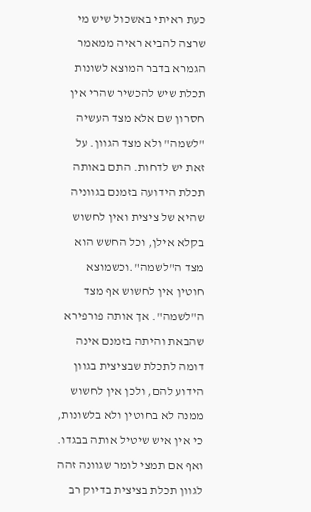כעת ראיתי באשכול שיש מי שרצה להביא ראיה ממאמר הגמרא בדבר המוצא לשונות תכלת שיש להכשיר שהרי אין חסרון שם אלא מצד העשיה "לשמה" ולא מצד הגוון. על זאת יש לדחות. התם באותה תכלת הידועה בזמנם בגווניה שהיא של ציצית ואין לחשוש בקלא אילן, וכל החשש הוא מצד ה"לשמה".וכשמוצא חוטין אין לחשוש אף מצד ה"לשמה". אך אותה פורפירא שהבאת והיתה בזמנם אינה דומה לתכלת שבציצית בגוון הידוע להם, ולכן אין לחשוש ממנה לא בחוטין ולא בלשונות, כי אין איש שיטיל אותה בבגדו.
ואף אם תמצי לומר שגוונה זהה לגוון תכלת בציצית בדיוק רב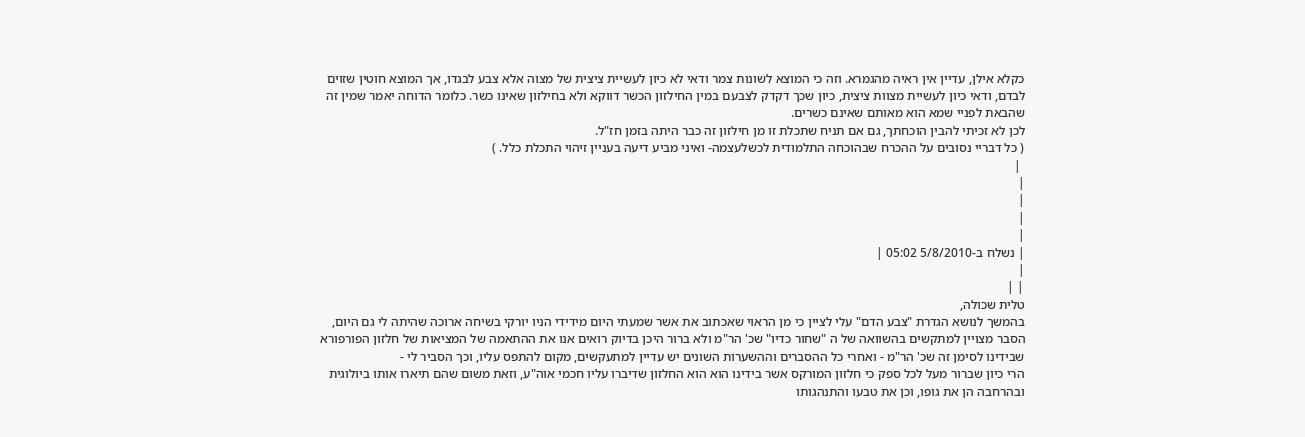כקלא אילן, עדיין אין ראיה מהגמרא. וזה כי המוצא לשונות צמר ודאי לא כיון לעשיית ציצית של מצוה אלא צבע לבגדו, אך המוצא חוטין שזוים לבדם, ודאי כיון לעשיית מצוות ציצית, כיון שכך דקדק לצבעם במין החילזון הכשר דווקא ולא בחילזון שאינו כשר. כלומר הדוחה יאמר שמין זה שהבאת לפניי שמא הוא מאותם שאינם כשרים.
לכן לא זכיתי להבין הוכחתך, גם אם תניח שתכלת זו מן חילזון זה כבר היתה בזמן חז"ל.
( כל דבריי נסובים על ההכרח שבהוכחה התלמודית לכשלעצמה- ואיני מביע דיעה בעניין זיהוי התכלת כלל. )
 |
|
|
|
|
| נשלח ב-5/8/2010 05:02 |
|
| |
טלית שכולה,
בהמשך לנושא הגדרת "צבע הדם" עלי לציין כי מן הראוי שאכתוב את אשר שמעתי היום מידידי הניו יורקי בשיחה ארוכה שהיתה לי גם היום, הסבר מצויין למתקשים בהשוואה של ה "שחור כדיו" שכ' הר"מ ולא ברור היכן בדיוק רואים אנו את ההתאמה של המציאות של חלזון הפורפורא שבידינו לסימן זה שכ' הר"מ - ואחרי כל ההסברים וההשערות השונים יש עדיין למתעקשים, מקום להתפס עליו, וכך הסביר לי -
הרי כיון שברור מעל לכל ספק כי חלזון המורקס אשר בידינו הוא הוא החלזון שדיברו עליו חכמי אוה"ע, וזאת משום שהם תיארו אותו ביולוגית ובהרחבה הן את גופו, וכן את טבעו והתנהגותו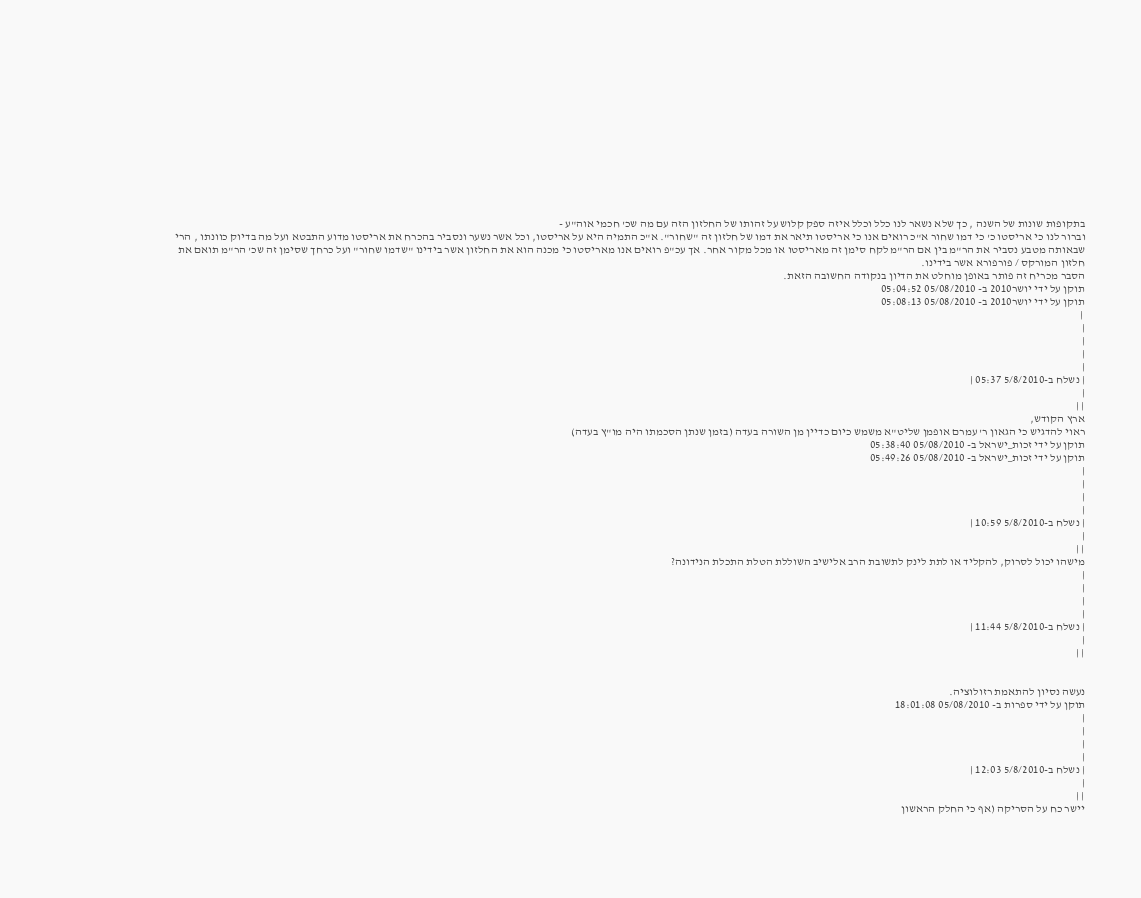בתקופות שונות של השנה , כך שלא נשאר לנו כלל וכלל איזה ספק קלוש על זהותו של החלזון הזה עם מה שכ' חכמי אוה"ע -
וברור לנו כי אריסטו כ' כי דמו שחור א"כ רואים אנו כי אריסטו תיאר את דמו של חלזון זה "שחור". א"כ התמיה היא על אריסטו, וכל אשר נשער ונסביר בהכרח את אריסטו מדוע התבטא ועל מה בדיוק כוונתו , הרי שבאותה מטבע נסביר את הר"מ בין אם הר"מ לקח סימן זה מאריסטו או מכל מקור אחר. אך עכ"פ רואים אנו מאריסטו כי מכנה הוא את החלזון אשר בידינו "שדמו שחור" ועל כרחך שסימן זה שכ' הר"מ תואם את חלזון המורקס / פורפורא אשר בידינו.
הסבר מכריח זה פותר באופן מוחלט את הדיון בנקודה החשובה הזאת.
תוקן על ידי יושר2010 ב- 05/08/2010 05:04:52
תוקן על ידי יושר2010 ב- 05/08/2010 05:08:13
 |
|
|
|
|
| נשלח ב-5/8/2010 05:37 |
|
| |
ארץ הקודש,
ראוי להדגיש כי הגאון ר' עמרם אופמן שליט"א משמש כיום כדיין מן השורה בעדה (בזמן שנתן הסכמתו היה מו"ץ בעדה)
תוקן על ידי זכות_ישראל ב- 05/08/2010 05:38:40
תוקן על ידי זכות_ישראל ב- 05/08/2010 05:49:26
|
|
|
|
| נשלח ב-5/8/2010 10:59 |
|
| |
מישהו יכול לסרוק, להקליד או לתת לינק לתשובת הרב אלישיב השוללת הטלת התכלת הנידונה?
|
|
|
|
| נשלח ב-5/8/2010 11:44 |
|
| |


נעשה נסיון להתאמת רזולוציה.
תוקן על ידי ספרות ב- 05/08/2010 18:01:08
|
|
|
|
| נשלח ב-5/8/2010 12:03 |
|
| |
יישר כח על הסריקה (אף כי החלק הראשון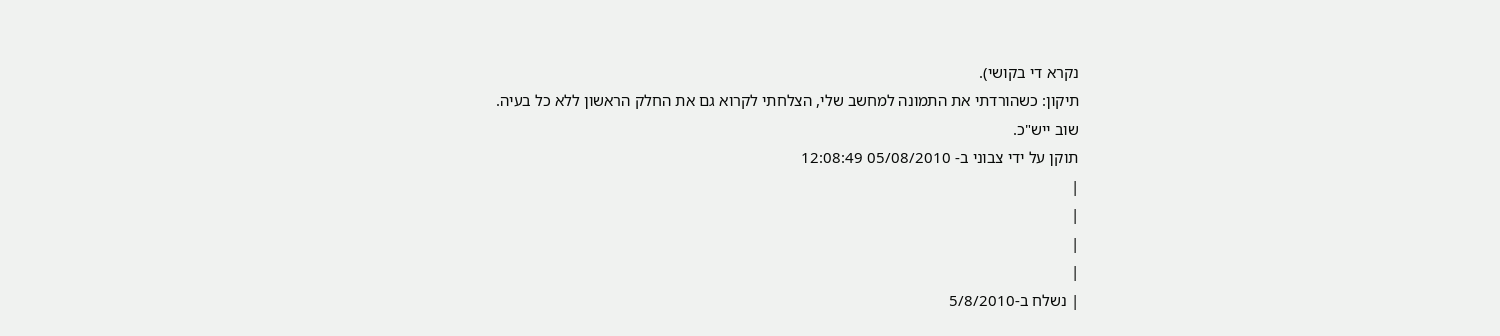נקרא די בקושי).
תיקון: כשהורדתי את התמונה למחשב שלי, הצלחתי לקרוא גם את החלק הראשון ללא כל בעיה.
שוב ייש"כ.
תוקן על ידי צבוני ב- 05/08/2010 12:08:49
|
|
|
|
| נשלח ב-5/8/2010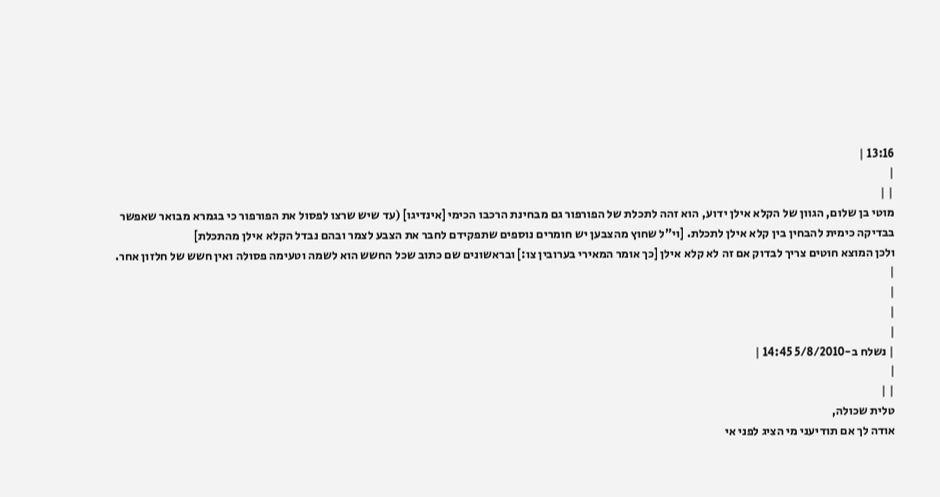13:16 |
|
| |
מוטי בן שלום, הגוון של הקלא אילן ידוע, הוא זהה לתכלת של הפורפור גם מבחינת הרכבו הכימי [אינדיגו] (עד שיש שרצו לפסול את הפורפור כי בגמרא מבואר שאפשר בבדיקה כימית להבחין בין קלא אילן לתכלת. [וי"ל שחוץ מהצבען יש חומרים נוספים שתפקידם לחבר את הצבע לצמר ובהם נבדל הקלא אילן מהתכלת]
ולכן המוצא חוטים צריך לבדוק אם זה לא קלא אילן [כך אומר המאירי בערובין צו:] ובראשונים שם כתוב שכל החשש הוא לשמה וטעימה פסולה ואין חשש של חלזון אחר.
|
|
|
|
| נשלח ב-5/8/2010 14:45 |
|
| |
טלית שכולה,
אודה לך אם תודיעני מי הציג לפני אי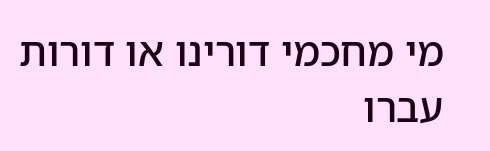מי מחכמי דורינו או דורות עברו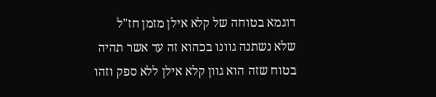דוגמא בטוחה של קלא אילן מזמן חז"ל שלא נשתנה גוונו בכהוא זה עד אשר תהיה בטוח שזה הוא גוון קלא אילן ללא ספק וזהו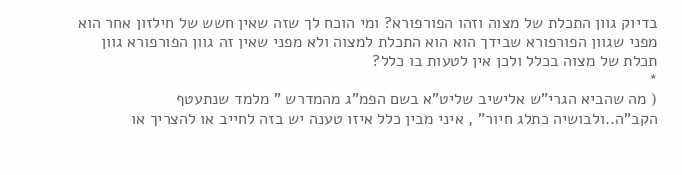בדיוק גוון התכלת של מצוה וזהו הפורפורא? ומי הוכח לך שזה שאין חשש של חילזון אחר הוא מפני שגוון הפורפורא שבידך הוא הוא התכלת למצוה ולא מפני שאין זה גוון הפורפורא גוון תכלת של מצוה בכלל ולכן אין לטעות בו כלל?
*
( מה שהביא הגרי"ש אלישיב שליט"א בשם הפמ"ג מהמדרש " מלמד שנתעטף הקב"ה..ולבושיה כתלג חיור" , איני מבין כלל איזו טענה יש בזה לחייב או להצריך או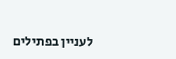לעניין בפתילים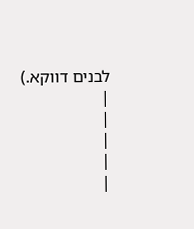לבנים דווקא.)
|
|
|
|
|